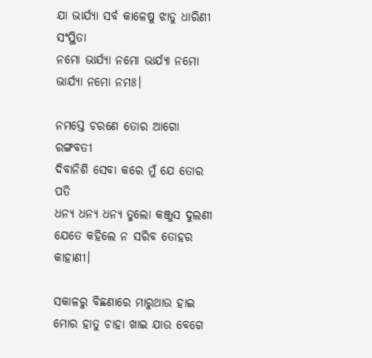ଯା ଭାର୍ଯ୍ୟା ସର୍ବ କାଳେଷୁ ଝାଡୁ ଧାରିଣୀ ସଂସ୍ଥିତା
ନମୋ ଭାର୍ଯ୍ୟା ନମୋ ଭାର୍ଯ୍ୟା ନମୋ ଭାର୍ଯ୍ୟା ନମୋ ନମଃ।

ନମସ୍ତେ ଚରଣେ ତୋର ଆଗୋ ରଙ୍ଗବତୀ
ଦିବାନିଶି ସେବା କରେ ମୁଁ ଯେ ତୋର ପତି
ଧନ୍ୟ ଧନ୍ୟ ଧନ୍ୟ ତୁଲୋ କଞ୍ଜୁସ ଦୁଲଣୀ
ଯେତେ କହିଲେ ନ ସରିବ ତୋହର କାହାଣୀ।

ସକାଳରୁ ବିଛଣାରେ ମାରୁଥାଉ ହାଇ
ମୋର ହାତୁ ଚାହା ଖାଇ ଯାଉ ବେଗେ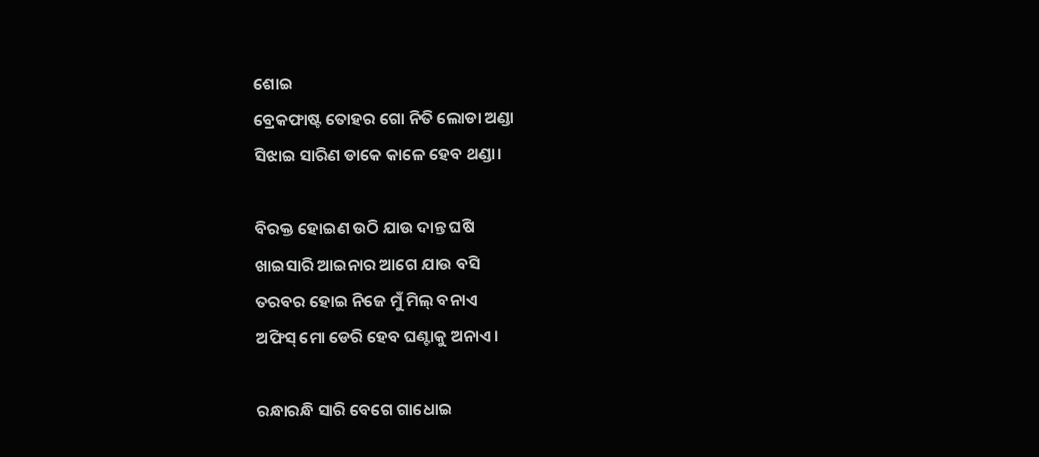ଶୋଇ
ବ୍ରେକଫାଷ୍ଟ ତୋହର ଗୋ ନିତି ଲୋଡା ଅଣ୍ଡା
ସିଝାଇ ସାରିଣ ଡାକେ କାଳେ ହେବ ଥଣ୍ଡା।

ବିରକ୍ତ ହୋଇଣ ଉଠି ଯାଉ ଦାନ୍ତ ଘଷି
ଖାଇସାରି ଆଇନାର ଆଗେ ଯାଉ ବସି
ତରବର ହୋଇ ନିଜେ ମୁଁ ମିଲ୍ ବନାଏ
ଅଫିସ୍ ମୋ ଡେରି ହେବ ଘଣ୍ଟାକୁ ଅନାଏ।

ରନ୍ଧାରନ୍ଧି ସାରି ବେଗେ ଗାଧୋଇ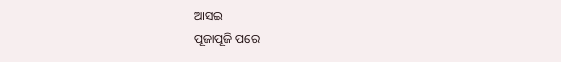ଆସଇ
ପୂଜାପୂଜି ପରେ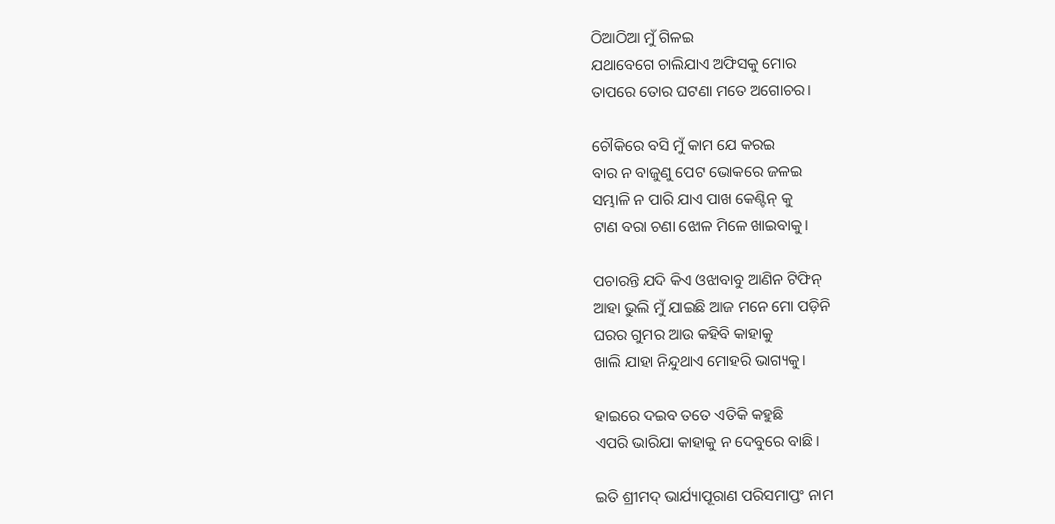ଠିଆଠିଆ ମୁଁ ଗିଳଇ
ଯଥାବେଗେ ଚାଲିଯାଏ ଅଫିସକୁ ମୋର
ତାପରେ ତୋର ଘଟଣା ମତେ ଅଗୋଚର।

ଚୌକିରେ ବସି ମୁଁ କାମ ଯେ କରଇ
ବାର ନ ବାଜୁଣୁ ପେଟ ଭୋକରେ ଜଳଇ
ସମ୍ଭାଳି ନ ପାରି ଯାଏ ପାଖ କେଣ୍ଟିନ୍ କୁ
ଟାଣ ବରା ଚଣା ଝୋଳ ମିଳେ ଖାଇବାକୁ।

ପଚାରନ୍ତି ଯଦି କିଏ ଓଝାବାବୁ ଆଣିନ ଟିଫିନ୍
ଆହା ଭୁଲି ମୁଁ ଯାଇଛି ଆଜ ମନେ ମୋ ପଡ଼ିନି
ଘରର ଗୁମର ଆଉ କହିବି କାହାକୁ
ଖାଲି ଯାହା ନିନ୍ଦୁଥାଏ ମୋହରି ଭାଗ୍ୟକୁ।

ହାଇରେ ଦଇବ ତତେ ଏତିକି କହୁଛି
ଏପରି ଭାରିଯା କାହାକୁ ନ ଦେବୁରେ ବାଛି।

ଇତି ଶ୍ରୀମଦ୍ ଭାର୍ଯ୍ୟାପୂରାଣ ପରିସମାପ୍ତଂ ନାମ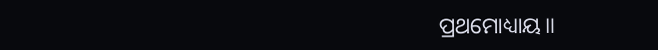ପ୍ରଥମୋଧ୍ୟାୟ॥